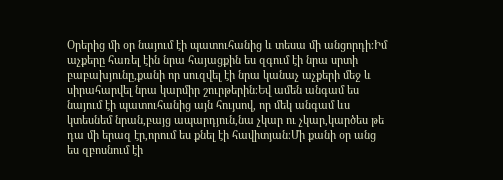Օրերից մի օր նայում էի պատուհանից և տեսա մի անցորդի։Իմ աչքերը հառել էին նրա հայացքին ես զգում էի նրա սրտի բաբախյունը,քանի որ սուզվել էի նրա կանաչ աչքերի մեջ և սիրահարվել նրա կարմիր շուրթերին։Եվ ամեն անգամ ես նայում էի պատուհանից այն հույսով, որ մեկ անգամ ևս կտեսնեմ նրան,բայց ապարդյուն,նա չկար ու չկար,կարծես թե դա մի երազ էր,որում ես քնել էի հավիտյան։Մի քանի օր անց ես զբոսնում էի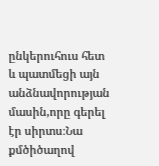ընկերուհուս հետ և պատմեցի այն անձնավորության մասին,որը գերել էր սիրտս։Նա քմծիծաղով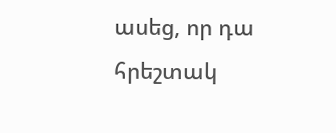ասեց, որ դա հրեշտակ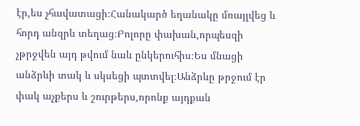էր,ես չհավատացի։Հանակարծ եղանակը մռայլվեց և հորդ անզրև տեղաց։Բոլորը փախան,որպեսզի չթրջվեն այդ թվում նաև ընկերուհիս։Ես մնացի անձրևի տակ և սկսեցի պտտվել։Անձրևը թրջում էր փակ աչքերս և շուրթերս,որոնք այդքան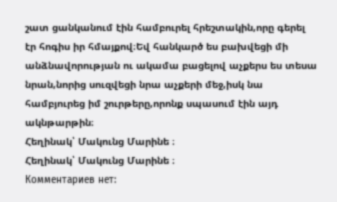շատ ցանկանում էին համբուրել հրեշտակին,որը գերել էր հոգիս իր հմայքով։Եվ հանկարծ ես բախվեցի մի անձնավորության ու ակամա բացելով աչքերս ես տեսա նրան,նորից սուզվեցի նրա աչքերի մեջ,իսկ նա համբյուրեց իմ շուրթերը,որոնք սպասում էին այդ ակնթարթին։
Հեղինակ՝ Մակունց Մարինե ։
Հեղինակ՝ Մակունց Մարինե ։
Комментариев нет: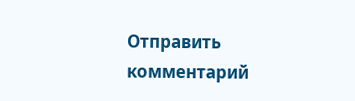Отправить комментарий